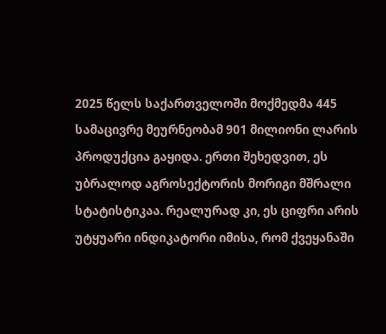2025 წელს საქართველოში მოქმედმა 445 სამაცივრე მეურნეობამ 901 მილიონი ლარის პროდუქცია გაყიდა. ერთი შეხედვით, ეს უბრალოდ აგროსექტორის მორიგი მშრალი სტატისტიკაა. რეალურად კი, ეს ციფრი არის უტყუარი ინდიკატორი იმისა, რომ ქვეყანაში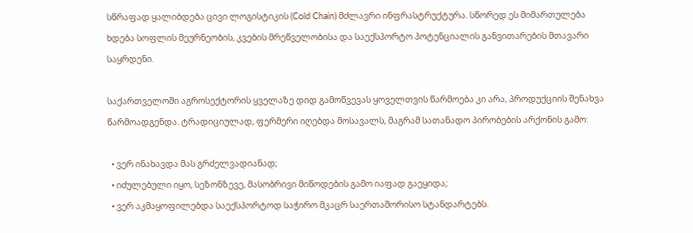სწრაფად ყალიბდება ცივი ლოგისტიკის (Cold Chain) მძლავრი ინფრასტრუქტურა. სწორედ ეს მიმართულება ხდება სოფლის მეურნეობის, კვების მრეწველობისა და საექსპორტო პოტენციალის განვითარების მთავარი საყრდენი.

საქართველოში აგროსექტორის ყველაზე დიდ გამოწვევას ყოველთვის წარმოება კი არა, პროდუქციის შენახვა წარმოადგენდა. ტრადიციულად, ფერმერი იღებდა მოსავალს, მაგრამ სათანადო პირობების არქონის გამო:

  • ვერ ინახავდა მას გრძელვადიანად;
  • იძულებული იყო, სეზონზევე, მასობრივი მიწოდების გამო იაფად გაეყიდა;
  • ვერ აკმაყოფილებდა საექსპორტოდ საჭირო მკაცრ საერთაშორისო სტანდარტებს.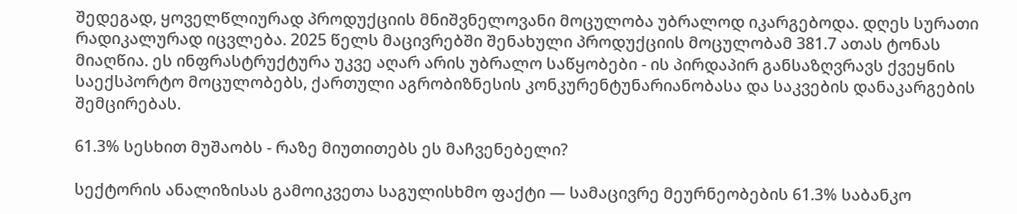შედეგად, ყოველწლიურად პროდუქციის მნიშვნელოვანი მოცულობა უბრალოდ იკარგებოდა. დღეს სურათი რადიკალურად იცვლება. 2025 წელს მაცივრებში შენახული პროდუქციის მოცულობამ 381.7 ათას ტონას მიაღწია. ეს ინფრასტრუქტურა უკვე აღარ არის უბრალო საწყობები - ის პირდაპირ განსაზღვრავს ქვეყნის საექსპორტო მოცულობებს, ქართული აგრობიზნესის კონკურენტუნარიანობასა და საკვების დანაკარგების შემცირებას.

61.3% სესხით მუშაობს - რაზე მიუთითებს ეს მაჩვენებელი?

სექტორის ანალიზისას გამოიკვეთა საგულისხმო ფაქტი — სამაცივრე მეურნეობების 61.3% საბანკო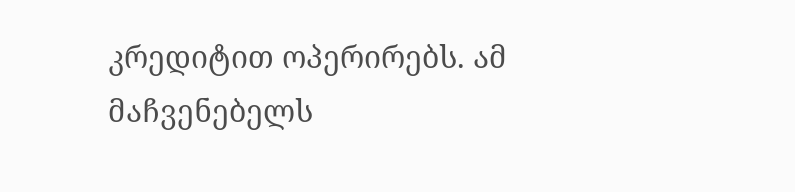კრედიტით ოპერირებს. ამ მაჩვენებელს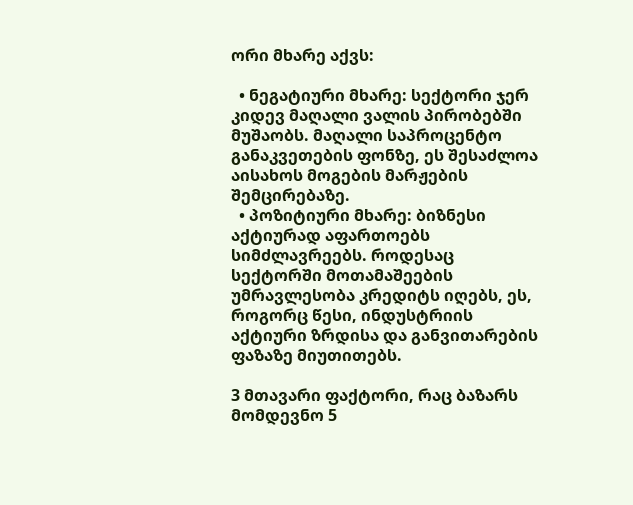ორი მხარე აქვს:

  • ნეგატიური მხარე: სექტორი ჯერ კიდევ მაღალი ვალის პირობებში მუშაობს. მაღალი საპროცენტო განაკვეთების ფონზე, ეს შესაძლოა აისახოს მოგების მარჟების შემცირებაზე.
  • პოზიტიური მხარე: ბიზნესი აქტიურად აფართოებს სიმძლავრეებს. როდესაც სექტორში მოთამაშეების უმრავლესობა კრედიტს იღებს, ეს, როგორც წესი, ინდუსტრიის აქტიური ზრდისა და განვითარების ფაზაზე მიუთითებს.

3 მთავარი ფაქტორი, რაც ბაზარს მომდევნო 5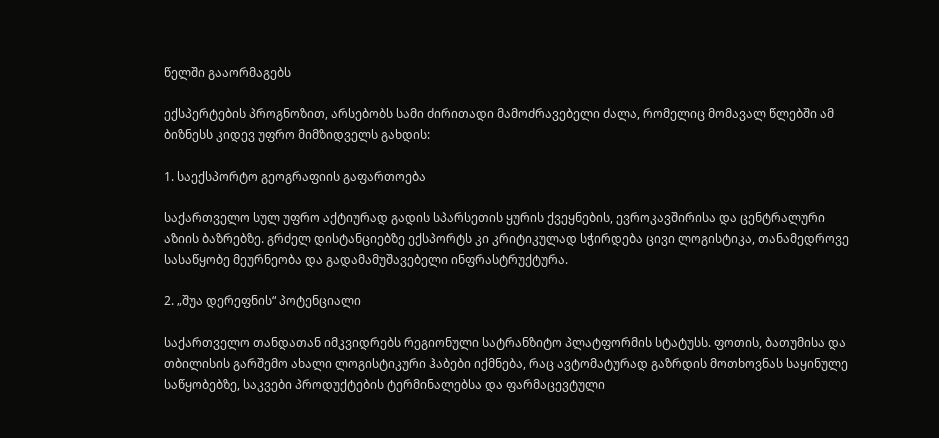წელში გააორმაგებს

ექსპერტების პროგნოზით, არსებობს სამი ძირითადი მამოძრავებელი ძალა, რომელიც მომავალ წლებში ამ ბიზნესს კიდევ უფრო მიმზიდველს გახდის:

1. საექსპორტო გეოგრაფიის გაფართოება

საქართველო სულ უფრო აქტიურად გადის სპარსეთის ყურის ქვეყნების, ევროკავშირისა და ცენტრალური აზიის ბაზრებზე. გრძელ დისტანციებზე ექსპორტს კი კრიტიკულად სჭირდება ცივი ლოგისტიკა, თანამედროვე სასაწყობე მეურნეობა და გადამამუშავებელი ინფრასტრუქტურა.

2. „შუა დერეფნის“ პოტენციალი

საქართველო თანდათან იმკვიდრებს რეგიონული სატრანზიტო პლატფორმის სტატუსს. ფოთის, ბათუმისა და თბილისის გარშემო ახალი ლოგისტიკური ჰაბები იქმნება, რაც ავტომატურად გაზრდის მოთხოვნას საყინულე საწყობებზე, საკვები პროდუქტების ტერმინალებსა და ფარმაცევტული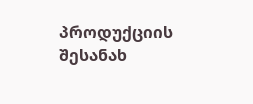პროდუქციის შესანახ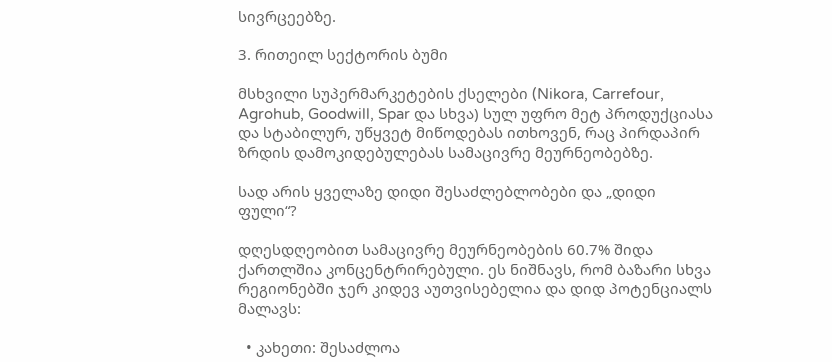სივრცეებზე.

3. რითეილ სექტორის ბუმი

მსხვილი სუპერმარკეტების ქსელები (Nikora, Carrefour, Agrohub, Goodwill, Spar და სხვა) სულ უფრო მეტ პროდუქციასა და სტაბილურ, უწყვეტ მიწოდებას ითხოვენ, რაც პირდაპირ ზრდის დამოკიდებულებას სამაცივრე მეურნეობებზე.

სად არის ყველაზე დიდი შესაძლებლობები და „დიდი ფული“?

დღესდღეობით სამაცივრე მეურნეობების 60.7% შიდა ქართლშია კონცენტრირებული. ეს ნიშნავს, რომ ბაზარი სხვა რეგიონებში ჯერ კიდევ აუთვისებელია და დიდ პოტენციალს მალავს:

  • კახეთი: შესაძლოა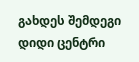გახდეს შემდეგი დიდი ცენტრი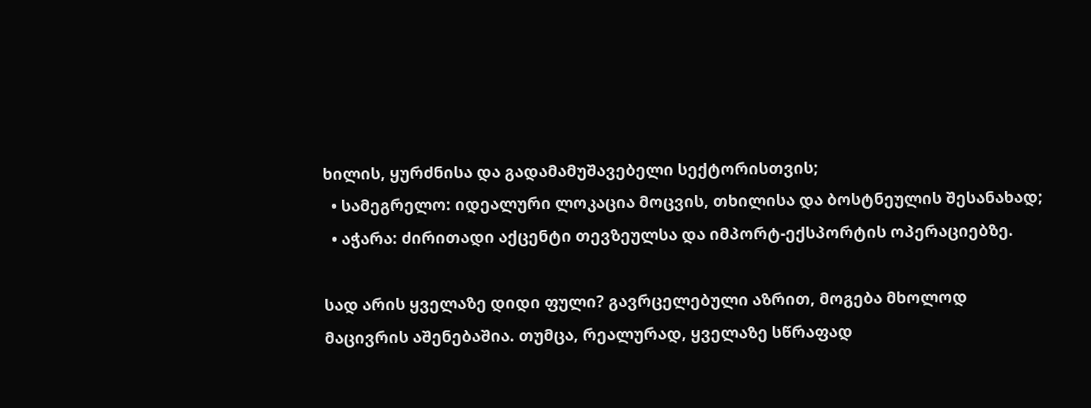ხილის, ყურძნისა და გადამამუშავებელი სექტორისთვის;
  • სამეგრელო: იდეალური ლოკაცია მოცვის, თხილისა და ბოსტნეულის შესანახად;
  • აჭარა: ძირითადი აქცენტი თევზეულსა და იმპორტ-ექსპორტის ოპერაციებზე.

სად არის ყველაზე დიდი ფული? გავრცელებული აზრით, მოგება მხოლოდ მაცივრის აშენებაშია. თუმცა, რეალურად, ყველაზე სწრაფად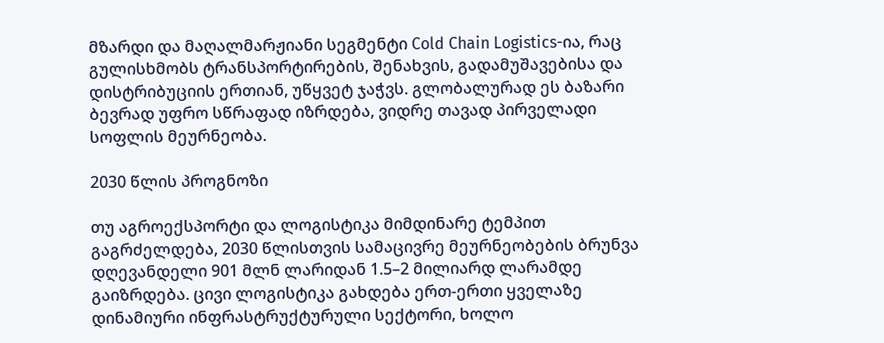მზარდი და მაღალმარჟიანი სეგმენტი Cold Chain Logistics-ია, რაც გულისხმობს ტრანსპორტირების, შენახვის, გადამუშავებისა და დისტრიბუციის ერთიან, უწყვეტ ჯაჭვს. გლობალურად ეს ბაზარი ბევრად უფრო სწრაფად იზრდება, ვიდრე თავად პირველადი სოფლის მეურნეობა.

2030 წლის პროგნოზი

თუ აგროექსპორტი და ლოგისტიკა მიმდინარე ტემპით გაგრძელდება, 2030 წლისთვის სამაცივრე მეურნეობების ბრუნვა დღევანდელი 901 მლნ ლარიდან 1.5–2 მილიარდ ლარამდე გაიზრდება. ცივი ლოგისტიკა გახდება ერთ-ერთი ყველაზე დინამიური ინფრასტრუქტურული სექტორი, ხოლო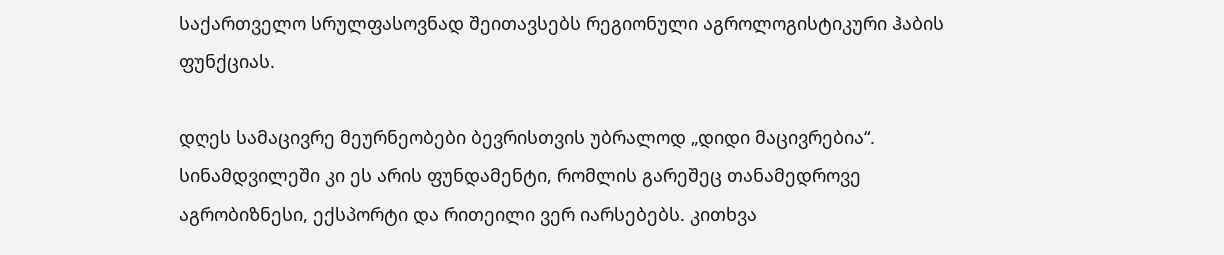საქართველო სრულფასოვნად შეითავსებს რეგიონული აგროლოგისტიკური ჰაბის ფუნქციას.

დღეს სამაცივრე მეურნეობები ბევრისთვის უბრალოდ „დიდი მაცივრებია“. სინამდვილეში კი ეს არის ფუნდამენტი, რომლის გარეშეც თანამედროვე აგრობიზნესი, ექსპორტი და რითეილი ვერ იარსებებს. კითხვა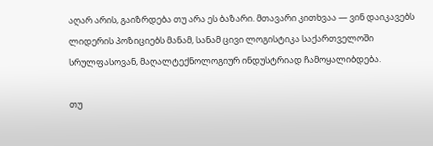აღარ არის, გაიზრდება თუ არა ეს ბაზარი. მთავარი კითხვაა — ვინ დაიკავებს ლიდერის პოზიციებს მანამ, სანამ ცივი ლოგისტიკა საქართველოში სრულფასოვან, მაღალტექნოლოგიურ ინდუსტრიად ჩამოყალიბდება.

თუ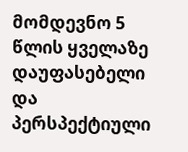მომდევნო 5 წლის ყველაზე დაუფასებელი და პერსპექტიული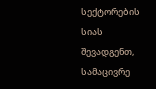სექტორების სიას შევადგენთ, სამაცივრე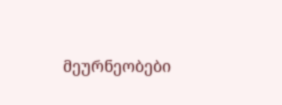მეურნეობები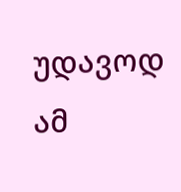უდავოდ ამ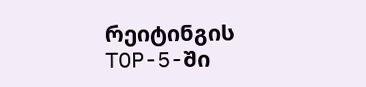რეიტინგის TOP-5-ში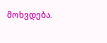მოხვდება.